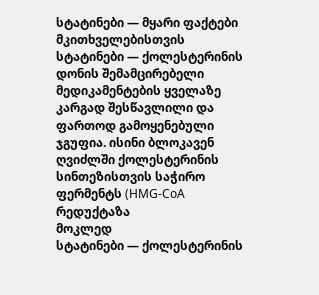სტატინები — მყარი ფაქტები მკითხველებისთვის
სტატინები — ქოლესტერინის დონის შემამცირებელი მედიკამენტების ყველაზე კარგად შესწავლილი და ფართოდ გამოყენებული ჯგუფია. ისინი ბლოკავენ ღვიძლში ქოლესტერინის სინთეზისთვის საჭირო ფერმენტს (HMG-CoA რედუქტაზა
მოკლედ
სტატინები — ქოლესტერინის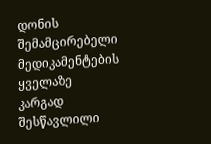დონის შემამცირებელი მედიკამენტების ყველაზე კარგად შესწავლილი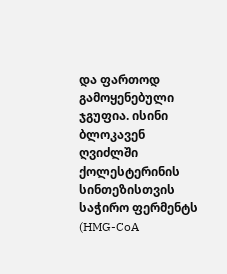და ფართოდ გამოყენებული ჯგუფია. ისინი ბლოკავენ ღვიძლში ქოლესტერინის სინთეზისთვის საჭირო ფერმენტს (HMG-CoA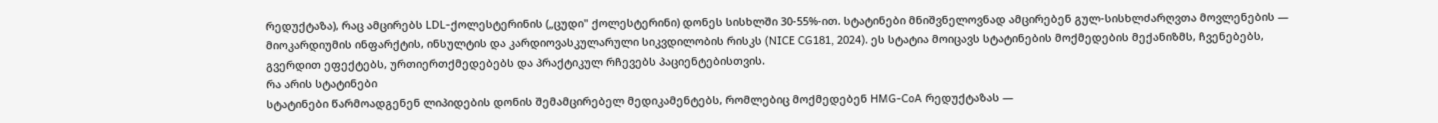რედუქტაზა), რაც ამცირებს LDL-ქოლესტერინის („ცუდი" ქოლესტერინი) დონეს სისხლში 30-55%-ით. სტატინები მნიშვნელოვნად ამცირებენ გულ-სისხლძარღვთა მოვლენების — მიოკარდიუმის ინფარქტის, ინსულტის და კარდიოვასკულარული სიკვდილობის რისკს (NICE CG181, 2024). ეს სტატია მოიცავს სტატინების მოქმედების მექანიზმს, ჩვენებებს, გვერდით ეფექტებს, ურთიერთქმედებებს და პრაქტიკულ რჩევებს პაციენტებისთვის.
რა არის სტატინები
სტატინები წარმოადგენენ ლიპიდების დონის შემამცირებელ მედიკამენტებს, რომლებიც მოქმედებენ HMG-CoA რედუქტაზას —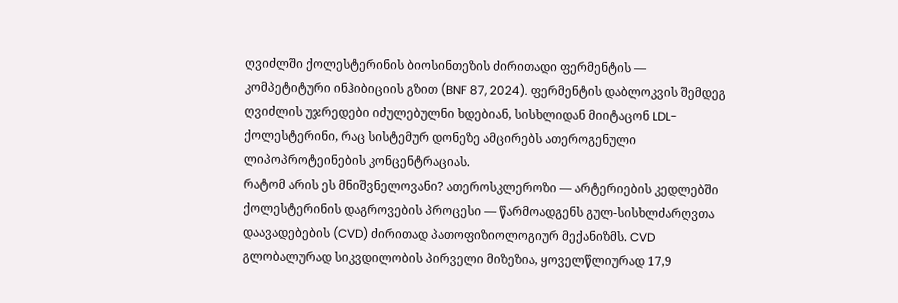ღვიძლში ქოლესტერინის ბიოსინთეზის ძირითადი ფერმენტის — კომპეტიტური ინჰიბიციის გზით (BNF 87, 2024). ფერმენტის დაბლოკვის შემდეგ ღვიძლის უჯრედები იძულებულნი ხდებიან, სისხლიდან მიიტაცონ LDL-ქოლესტერინი, რაც სისტემურ დონეზე ამცირებს ათეროგენული ლიპოპროტეინების კონცენტრაციას.
რატომ არის ეს მნიშვნელოვანი? ათეროსკლეროზი — არტერიების კედლებში ქოლესტერინის დაგროვების პროცესი — წარმოადგენს გულ-სისხლძარღვთა დაავადებების (CVD) ძირითად პათოფიზიოლოგიურ მექანიზმს. CVD გლობალურად სიკვდილობის პირველი მიზეზია, ყოველწლიურად 17,9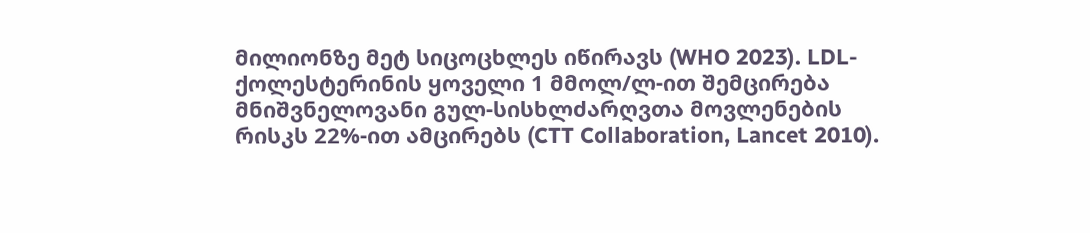მილიონზე მეტ სიცოცხლეს იწირავს (WHO 2023). LDL-ქოლესტერინის ყოველი 1 მმოლ/ლ-ით შემცირება მნიშვნელოვანი გულ-სისხლძარღვთა მოვლენების რისკს 22%-ით ამცირებს (CTT Collaboration, Lancet 2010).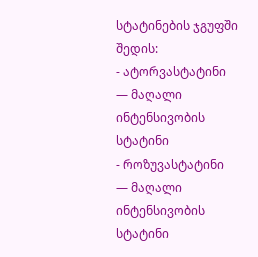სტატინების ჯგუფში შედის:
- ატორვასტატინი — მაღალი ინტენსივობის სტატინი
- როზუვასტატინი — მაღალი ინტენსივობის სტატინი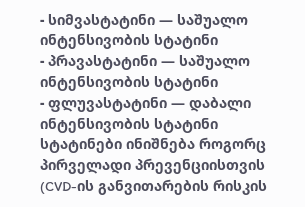- სიმვასტატინი — საშუალო ინტენსივობის სტატინი
- პრავასტატინი — საშუალო ინტენსივობის სტატინი
- ფლუვასტატინი — დაბალი ინტენსივობის სტატინი
სტატინები ინიშნება როგორც პირველადი პრევენციისთვის (CVD-ის განვითარების რისკის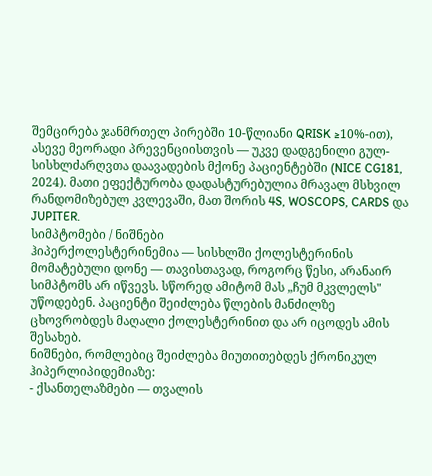შემცირება ჯანმრთელ პირებში 10-წლიანი QRISK ≥10%-ით), ასევე მეორადი პრევენციისთვის — უკვე დადგენილი გულ-სისხლძარღვთა დაავადების მქონე პაციენტებში (NICE CG181, 2024). მათი ეფექტურობა დადასტურებულია მრავალ მსხვილ რანდომიზებულ კვლევაში, მათ შორის 4S, WOSCOPS, CARDS და JUPITER.
სიმპტომები / ნიშნები
ჰიპერქოლესტერინემია — სისხლში ქოლესტერინის მომატებული დონე — თავისთავად, როგორც წესი, არანაირ სიმპტომს არ იწვევს. სწორედ ამიტომ მას „ჩუმ მკვლელს" უწოდებენ. პაციენტი შეიძლება წლების მანძილზე ცხოვრობდეს მაღალი ქოლესტერინით და არ იცოდეს ამის შესახებ.
ნიშნები, რომლებიც შეიძლება მიუთითებდეს ქრონიკულ ჰიპერლიპიდემიაზე:
- ქსანთელაზმები — თვალის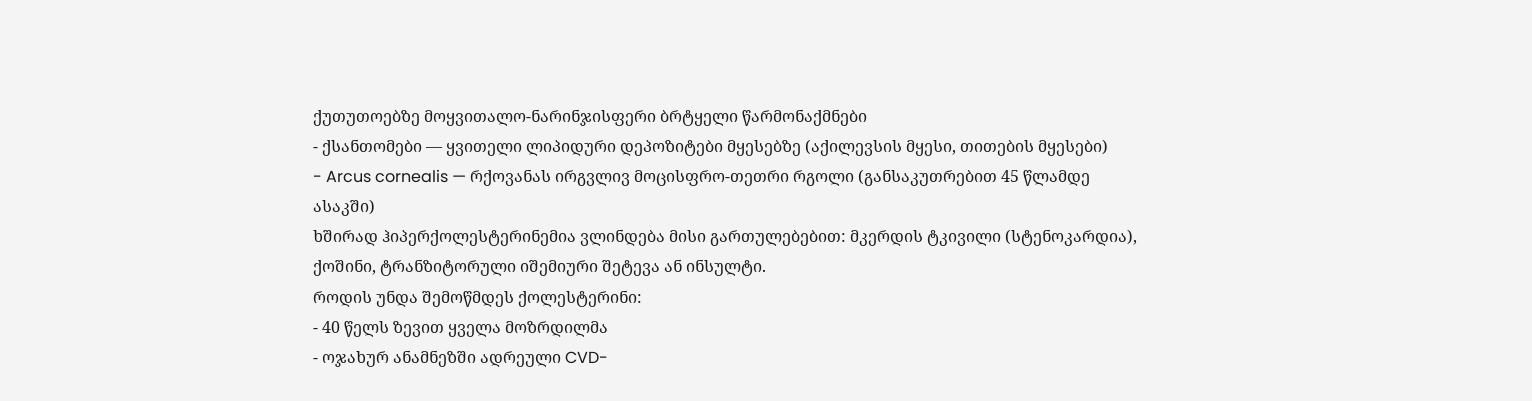ქუთუთოებზე მოყვითალო-ნარინჯისფერი ბრტყელი წარმონაქმნები
- ქსანთომები — ყვითელი ლიპიდური დეპოზიტები მყესებზე (აქილევსის მყესი, თითების მყესები)
- Arcus cornealis — რქოვანას ირგვლივ მოცისფრო-თეთრი რგოლი (განსაკუთრებით 45 წლამდე ასაკში)
ხშირად ჰიპერქოლესტერინემია ვლინდება მისი გართულებებით: მკერდის ტკივილი (სტენოკარდია), ქოშინი, ტრანზიტორული იშემიური შეტევა ან ინსულტი.
როდის უნდა შემოწმდეს ქოლესტერინი:
- 40 წელს ზევით ყველა მოზრდილმა
- ოჯახურ ანამნეზში ადრეული CVD-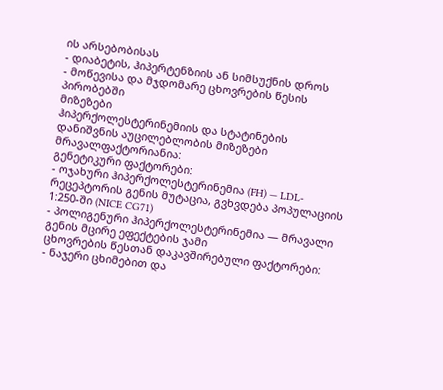ის არსებობისას
- დიაბეტის, ჰიპერტენზიის ან სიმსუქნის დროს
- მოწევისა და მჯდომარე ცხოვრების წესის პირობებში
მიზეზები
ჰიპერქოლესტერინემიის და სტატინების დანიშვნის აუცილებლობის მიზეზები მრავალფაქტორიანია:
გენეტიკური ფაქტორები:
- ოჯახური ჰიპერქოლესტერინემია (FH) — LDL-რეცეპტორის გენის მუტაცია, გვხვდება პოპულაციის 1:250-ში (NICE CG71)
- პოლიგენური ჰიპერქოლესტერინემია — მრავალი გენის მცირე ეფექტების ჯამი
ცხოვრების წესთან დაკავშირებული ფაქტორები:
- ნაჯერი ცხიმებით და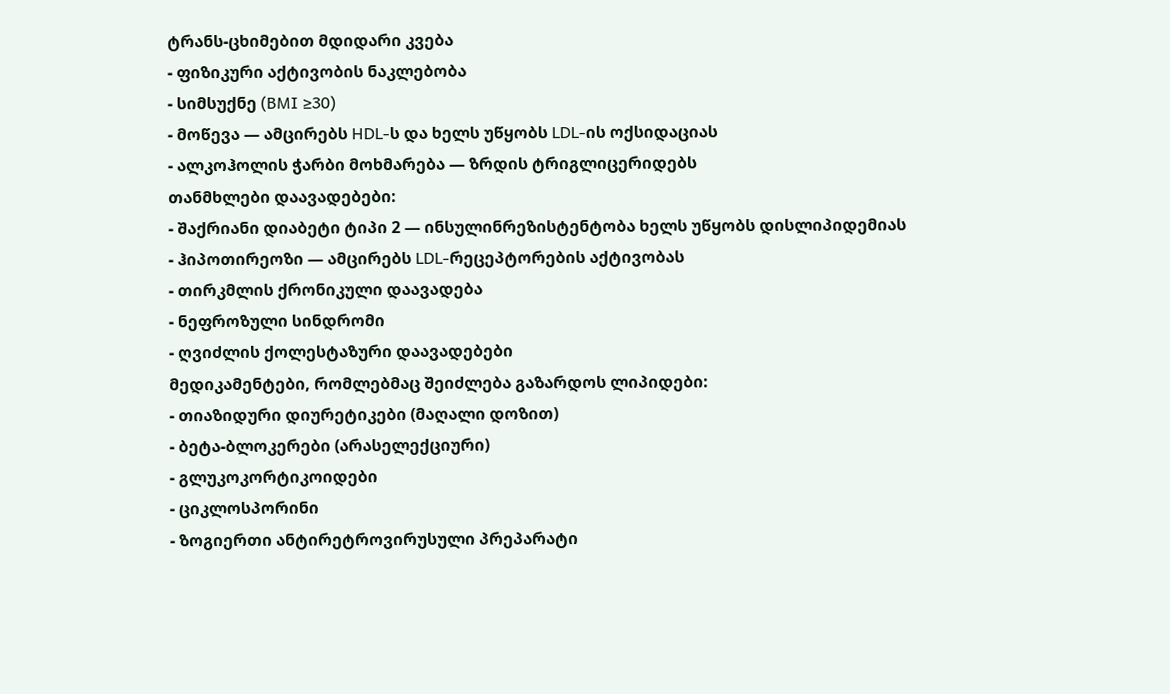ტრანს-ცხიმებით მდიდარი კვება
- ფიზიკური აქტივობის ნაკლებობა
- სიმსუქნე (BMI ≥30)
- მოწევა — ამცირებს HDL-ს და ხელს უწყობს LDL-ის ოქსიდაციას
- ალკოჰოლის ჭარბი მოხმარება — ზრდის ტრიგლიცერიდებს
თანმხლები დაავადებები:
- შაქრიანი დიაბეტი ტიპი 2 — ინსულინრეზისტენტობა ხელს უწყობს დისლიპიდემიას
- ჰიპოთირეოზი — ამცირებს LDL-რეცეპტორების აქტივობას
- თირკმლის ქრონიკული დაავადება
- ნეფროზული სინდრომი
- ღვიძლის ქოლესტაზური დაავადებები
მედიკამენტები, რომლებმაც შეიძლება გაზარდოს ლიპიდები:
- თიაზიდური დიურეტიკები (მაღალი დოზით)
- ბეტა-ბლოკერები (არასელექციური)
- გლუკოკორტიკოიდები
- ციკლოსპორინი
- ზოგიერთი ანტირეტროვირუსული პრეპარატი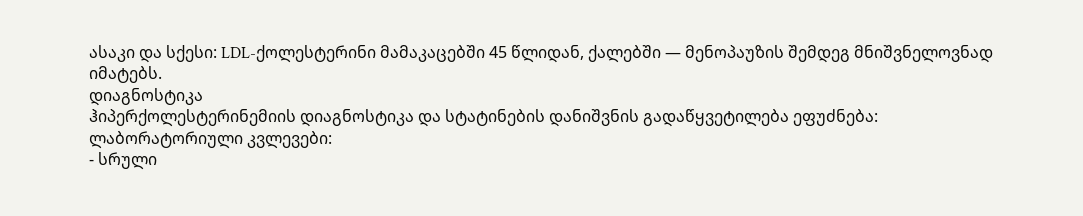ასაკი და სქესი: LDL-ქოლესტერინი მამაკაცებში 45 წლიდან, ქალებში — მენოპაუზის შემდეგ მნიშვნელოვნად იმატებს.
დიაგნოსტიკა
ჰიპერქოლესტერინემიის დიაგნოსტიკა და სტატინების დანიშვნის გადაწყვეტილება ეფუძნება:
ლაბორატორიული კვლევები:
- სრული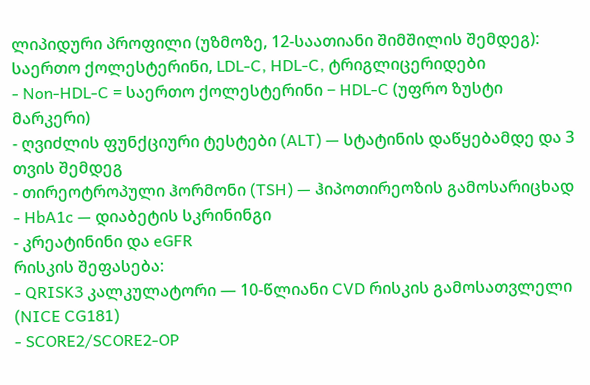ლიპიდური პროფილი (უზმოზე, 12-საათიანი შიმშილის შემდეგ): საერთო ქოლესტერინი, LDL-C, HDL-C, ტრიგლიცერიდები
- Non-HDL-C = საერთო ქოლესტერინი − HDL-C (უფრო ზუსტი მარკერი)
- ღვიძლის ფუნქციური ტესტები (ALT) — სტატინის დაწყებამდე და 3 თვის შემდეგ
- თირეოტროპული ჰორმონი (TSH) — ჰიპოთირეოზის გამოსარიცხად
- HbA1c — დიაბეტის სკრინინგი
- კრეატინინი და eGFR
რისკის შეფასება:
- QRISK3 კალკულატორი — 10-წლიანი CVD რისკის გამოსათვლელი (NICE CG181)
- SCORE2/SCORE2-OP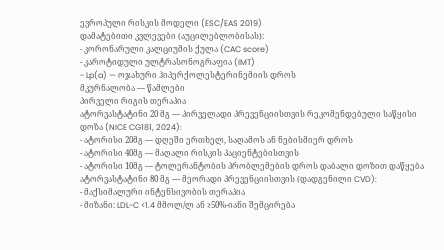ევროპული რისკის მოდელი (ESC/EAS 2019)
დამატებითი კვლევები (აუცილებლობისას):
- კორონარული კალციუმის ქულა (CAC score)
- კაროტიდული ულტრასონოგრაფია (IMT)
- Lp(a) — ოჯახური ჰიპერქოლესტერინემიის დროს
მკურნალობა — წამლები
პირველი რიგის თერაპია
ატორვასტატინი 20 მგ — პირველადი პრევენციისთვის რეკომენდებული საწყისი დოზა (NICE CG181, 2024):
- ატორისი 20მგ — დღეში ერთხელ, საღამოს ან ნებისმიერ დროს
- ატორისი 40მგ — მაღალი რისკის პაციენტებისთვის
- ატორისი 10მგ — ტოლერანტობის პრობლემების დროს დაბალი დოზით დაწყება
ატორვასტატინი 80 მგ — მეორადი პრევენციისთვის (დადგენილი CVD):
- მაქსიმალური ინტენსივობის თერაპია
- მიზანი: LDL-C <1.4 მმოლ/ლ ან ≥50%-იანი შემცირება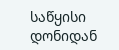საწყისი დონიდან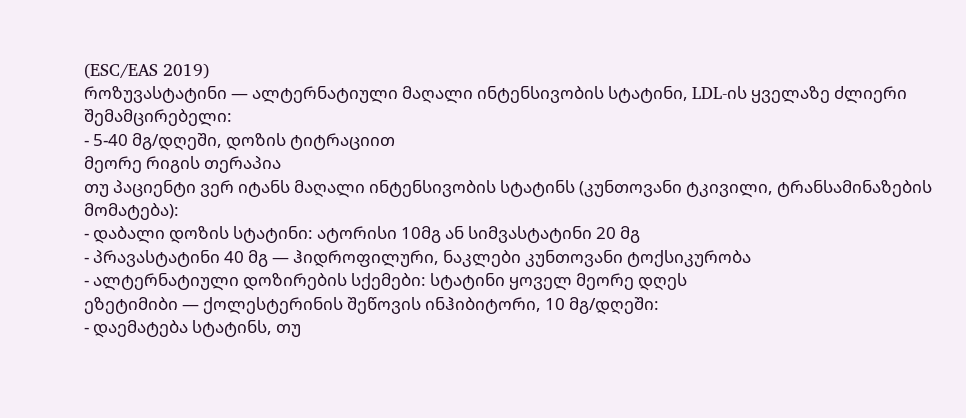(ESC/EAS 2019)
როზუვასტატინი — ალტერნატიული მაღალი ინტენსივობის სტატინი, LDL-ის ყველაზე ძლიერი შემამცირებელი:
- 5-40 მგ/დღეში, დოზის ტიტრაციით
მეორე რიგის თერაპია
თუ პაციენტი ვერ იტანს მაღალი ინტენსივობის სტატინს (კუნთოვანი ტკივილი, ტრანსამინაზების მომატება):
- დაბალი დოზის სტატინი: ატორისი 10მგ ან სიმვასტატინი 20 მგ
- პრავასტატინი 40 მგ — ჰიდროფილური, ნაკლები კუნთოვანი ტოქსიკურობა
- ალტერნატიული დოზირების სქემები: სტატინი ყოველ მეორე დღეს
ეზეტიმიბი — ქოლესტერინის შეწოვის ინჰიბიტორი, 10 მგ/დღეში:
- დაემატება სტატინს, თუ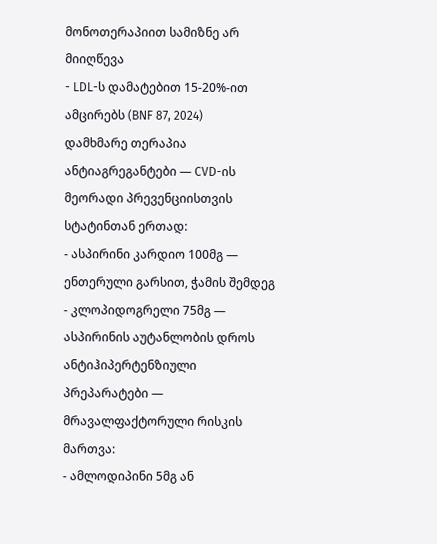მონოთერაპიით სამიზნე არ მიიღწევა
- LDL-ს დამატებით 15-20%-ით ამცირებს (BNF 87, 2024)
დამხმარე თერაპია
ანტიაგრეგანტები — CVD-ის მეორადი პრევენციისთვის სტატინთან ერთად:
- ასპირინი კარდიო 100მგ — ენთერული გარსით, ჭამის შემდეგ
- კლოპიდოგრელი 75მგ — ასპირინის აუტანლობის დროს
ანტიჰიპერტენზიული პრეპარატები — მრავალფაქტორული რისკის მართვა:
- ამლოდიპინი 5მგ ან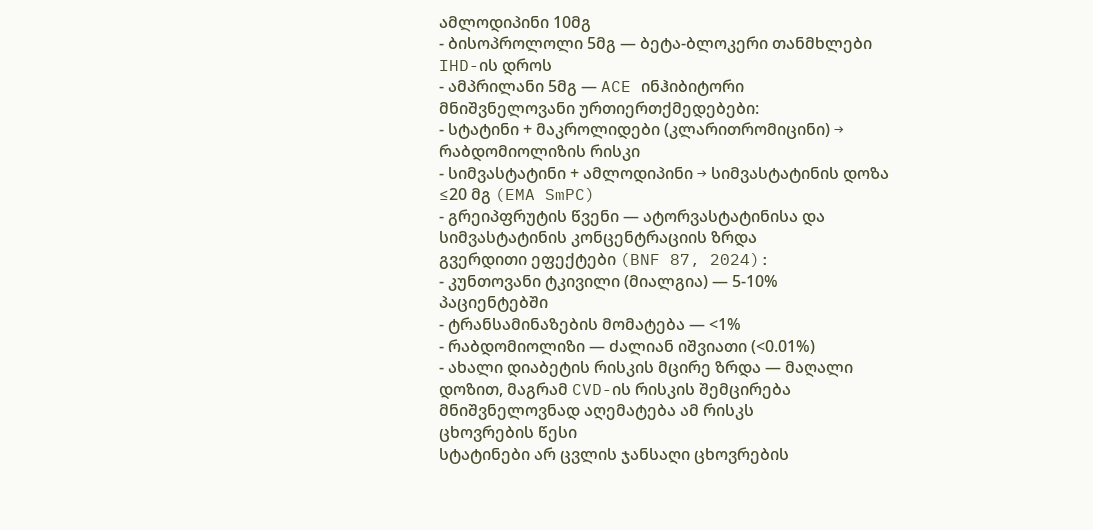ამლოდიპინი 10მგ
- ბისოპროლოლი 5მგ — ბეტა-ბლოკერი თანმხლები IHD-ის დროს
- ამპრილანი 5მგ — ACE ინჰიბიტორი
მნიშვნელოვანი ურთიერთქმედებები:
- სტატინი + მაკროლიდები (კლარითრომიცინი) → რაბდომიოლიზის რისკი
- სიმვასტატინი + ამლოდიპინი → სიმვასტატინის დოზა ≤20 მგ (EMA SmPC)
- გრეიპფრუტის წვენი — ატორვასტატინისა და სიმვასტატინის კონცენტრაციის ზრდა
გვერდითი ეფექტები (BNF 87, 2024):
- კუნთოვანი ტკივილი (მიალგია) — 5-10% პაციენტებში
- ტრანსამინაზების მომატება — <1%
- რაბდომიოლიზი — ძალიან იშვიათი (<0.01%)
- ახალი დიაბეტის რისკის მცირე ზრდა — მაღალი დოზით, მაგრამ CVD-ის რისკის შემცირება მნიშვნელოვნად აღემატება ამ რისკს
ცხოვრების წესი
სტატინები არ ცვლის ჯანსაღი ცხოვრების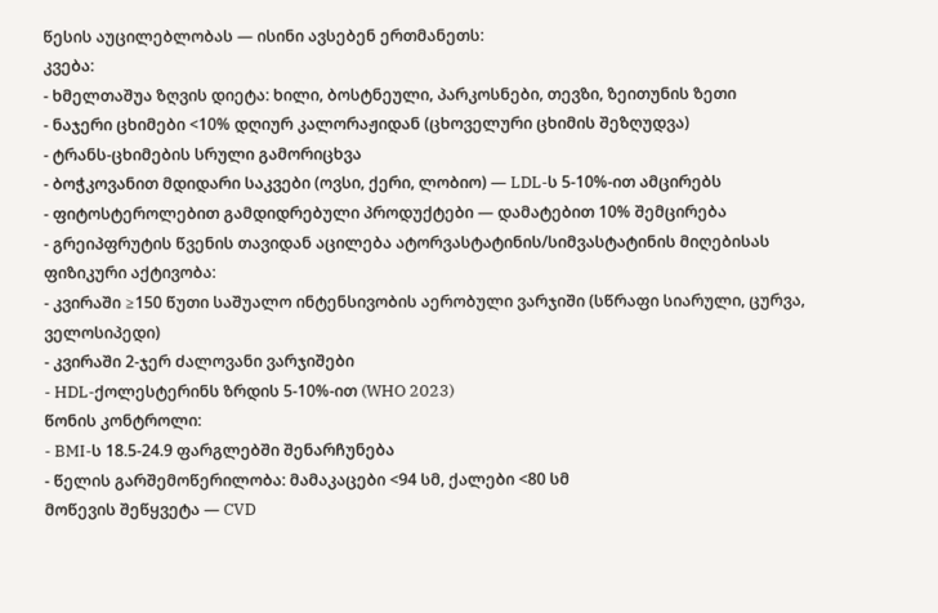წესის აუცილებლობას — ისინი ავსებენ ერთმანეთს:
კვება:
- ხმელთაშუა ზღვის დიეტა: ხილი, ბოსტნეული, პარკოსნები, თევზი, ზეითუნის ზეთი
- ნაჯერი ცხიმები <10% დღიურ კალორაჟიდან (ცხოველური ცხიმის შეზღუდვა)
- ტრანს-ცხიმების სრული გამორიცხვა
- ბოჭკოვანით მდიდარი საკვები (ოვსი, ქერი, ლობიო) — LDL-ს 5-10%-ით ამცირებს
- ფიტოსტეროლებით გამდიდრებული პროდუქტები — დამატებით 10% შემცირება
- გრეიპფრუტის წვენის თავიდან აცილება ატორვასტატინის/სიმვასტატინის მიღებისას
ფიზიკური აქტივობა:
- კვირაში ≥150 წუთი საშუალო ინტენსივობის აერობული ვარჯიში (სწრაფი სიარული, ცურვა, ველოსიპედი)
- კვირაში 2-ჯერ ძალოვანი ვარჯიშები
- HDL-ქოლესტერინს ზრდის 5-10%-ით (WHO 2023)
წონის კონტროლი:
- BMI-ს 18.5-24.9 ფარგლებში შენარჩუნება
- წელის გარშემოწერილობა: მამაკაცები <94 სმ, ქალები <80 სმ
მოწევის შეწყვეტა — CVD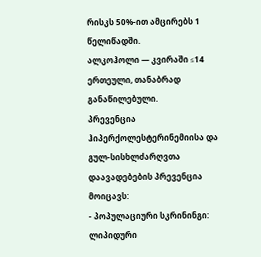რისკს 50%-ით ამცირებს 1 წელიწადში.
ალკოჰოლი — კვირაში ≤14 ერთეული, თანაბრად განაწილებული.
პრევენცია
ჰიპერქოლესტერინემიისა და გულ-სისხლძარღვთა დაავადებების პრევენცია მოიცავს:
- პოპულაციური სკრინინგი: ლიპიდური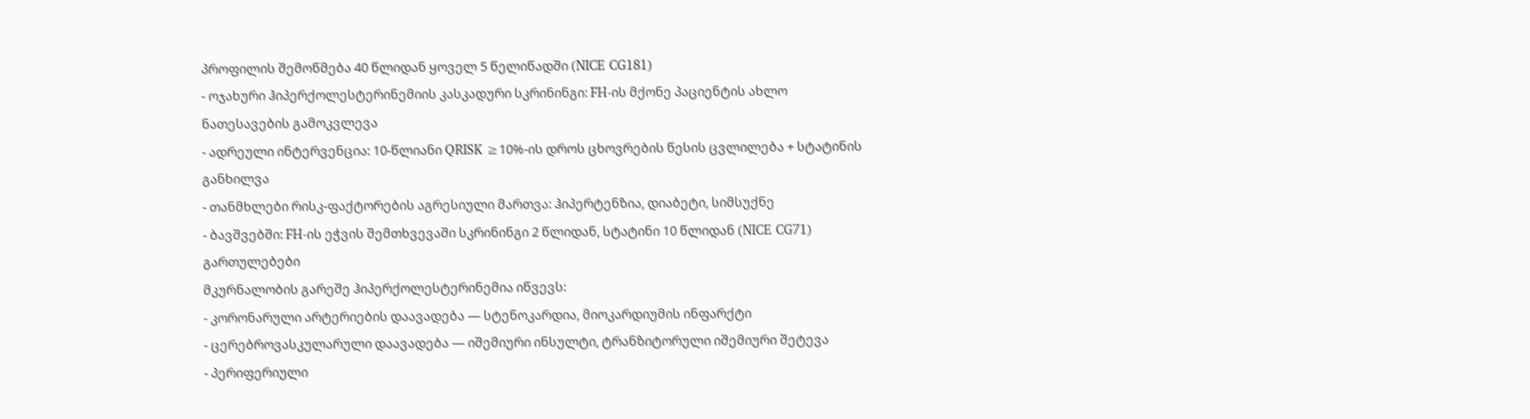პროფილის შემოწმება 40 წლიდან ყოველ 5 წელიწადში (NICE CG181)
- ოჯახური ჰიპერქოლესტერინემიის კასკადური სკრინინგი: FH-ის მქონე პაციენტის ახლო ნათესავების გამოკვლევა
- ადრეული ინტერვენცია: 10-წლიანი QRISK ≥10%-ის დროს ცხოვრების წესის ცვლილება + სტატინის განხილვა
- თანმხლები რისკ-ფაქტორების აგრესიული მართვა: ჰიპერტენზია, დიაბეტი, სიმსუქნე
- ბავშვებში: FH-ის ეჭვის შემთხვევაში სკრინინგი 2 წლიდან, სტატინი 10 წლიდან (NICE CG71)
გართულებები
მკურნალობის გარეშე ჰიპერქოლესტერინემია იწვევს:
- კორონარული არტერიების დაავადება — სტენოკარდია, მიოკარდიუმის ინფარქტი
- ცერებროვასკულარული დაავადება — იშემიური ინსულტი, ტრანზიტორული იშემიური შეტევა
- პერიფერიული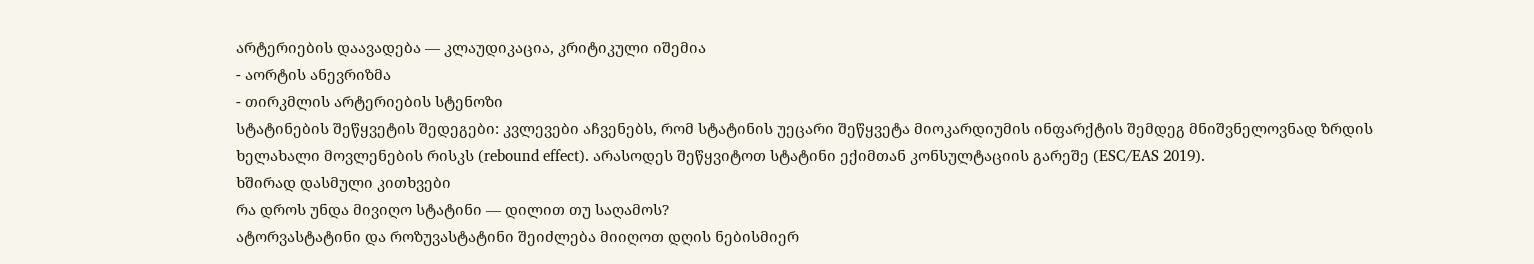არტერიების დაავადება — კლაუდიკაცია, კრიტიკული იშემია
- აორტის ანევრიზმა
- თირკმლის არტერიების სტენოზი
სტატინების შეწყვეტის შედეგები: კვლევები აჩვენებს, რომ სტატინის უეცარი შეწყვეტა მიოკარდიუმის ინფარქტის შემდეგ მნიშვნელოვნად ზრდის ხელახალი მოვლენების რისკს (rebound effect). არასოდეს შეწყვიტოთ სტატინი ექიმთან კონსულტაციის გარეშე (ESC/EAS 2019).
ხშირად დასმული კითხვები
რა დროს უნდა მივიღო სტატინი — დილით თუ საღამოს?
ატორვასტატინი და როზუვასტატინი შეიძლება მიიღოთ დღის ნებისმიერ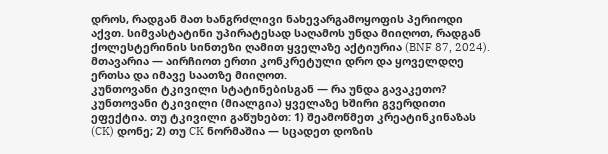დროს, რადგან მათ ხანგრძლივი ნახევარგამოყოფის პერიოდი აქვთ. სიმვასტატინი უპირატესად საღამოს უნდა მიიღოთ, რადგან ქოლესტერინის სინთეზი ღამით ყველაზე აქტიურია (BNF 87, 2024). მთავარია — აირჩიოთ ერთი კონკრეტული დრო და ყოველდღე ერთსა და იმავე საათზე მიიღოთ.
კუნთოვანი ტკივილი სტატინებისგან — რა უნდა გავაკეთო?
კუნთოვანი ტკივილი (მიალგია) ყველაზე ხშირი გვერდითი ეფექტია. თუ ტკივილი გაწუხებთ: 1) შეამოწმეთ კრეატინკინაზას (CK) დონე; 2) თუ CK ნორმაშია — სცადეთ დოზის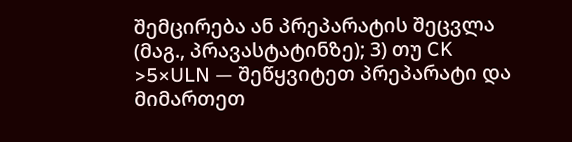შემცირება ან პრეპარატის შეცვლა (მაგ., პრავასტატინზე); 3) თუ CK >5×ULN — შეწყვიტეთ პრეპარატი და მიმართეთ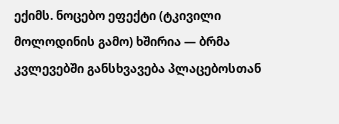ექიმს. ნოცებო ეფექტი (ტკივილი მოლოდინის გამო) ხშირია — ბრმა კვლევებში განსხვავება პლაცებოსთან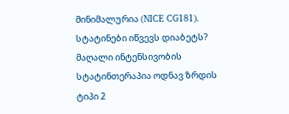მინიმალურია (NICE CG181).
სტატინები იწვევს დიაბეტს?
მაღალი ინტენსივობის სტატინთერაპია ოდნავ ზრდის ტიპი 2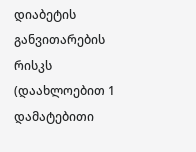დიაბეტის განვითარების რისკს (დაახლოებით 1 დამატებითი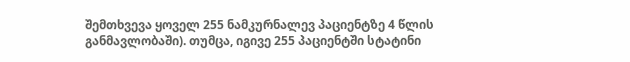შემთხვევა ყოველ 255 ნამკურნალევ პაციენტზე 4 წლის განმავლობაში). თუმცა, იგივე 255 პაციენტში სტატინი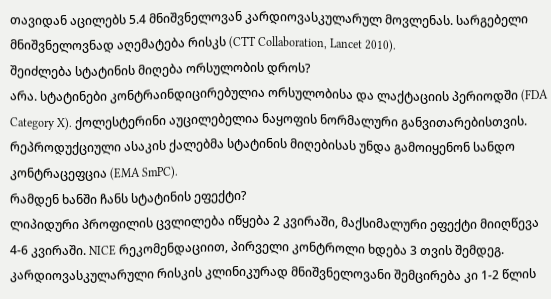თავიდან აცილებს 5.4 მნიშვნელოვან კარდიოვასკულარულ მოვლენას. სარგებელი მნიშვნელოვნად აღემატება რისკს (CTT Collaboration, Lancet 2010).
შეიძლება სტატინის მიღება ორსულობის დროს?
არა. სტატინები კონტრაინდიცირებულია ორსულობისა და ლაქტაციის პერიოდში (FDA Category X). ქოლესტერინი აუცილებელია ნაყოფის ნორმალური განვითარებისთვის. რეპროდუქციული ასაკის ქალებმა სტატინის მიღებისას უნდა გამოიყენონ სანდო კონტრაცეფცია (EMA SmPC).
რამდენ ხანში ჩანს სტატინის ეფექტი?
ლიპიდური პროფილის ცვლილება იწყება 2 კვირაში, მაქსიმალური ეფექტი მიიღწევა 4-6 კვირაში. NICE რეკომენდაციით, პირველი კონტროლი ხდება 3 თვის შემდეგ. კარდიოვასკულარული რისკის კლინიკურად მნიშვნელოვანი შემცირება კი 1-2 წლის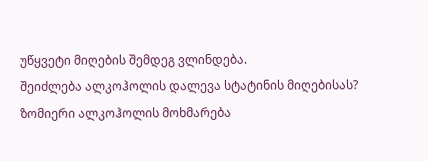უწყვეტი მიღების შემდეგ ვლინდება.
შეიძლება ალკოჰოლის დალევა სტატინის მიღებისას?
ზომიერი ალკოჰოლის მოხმარება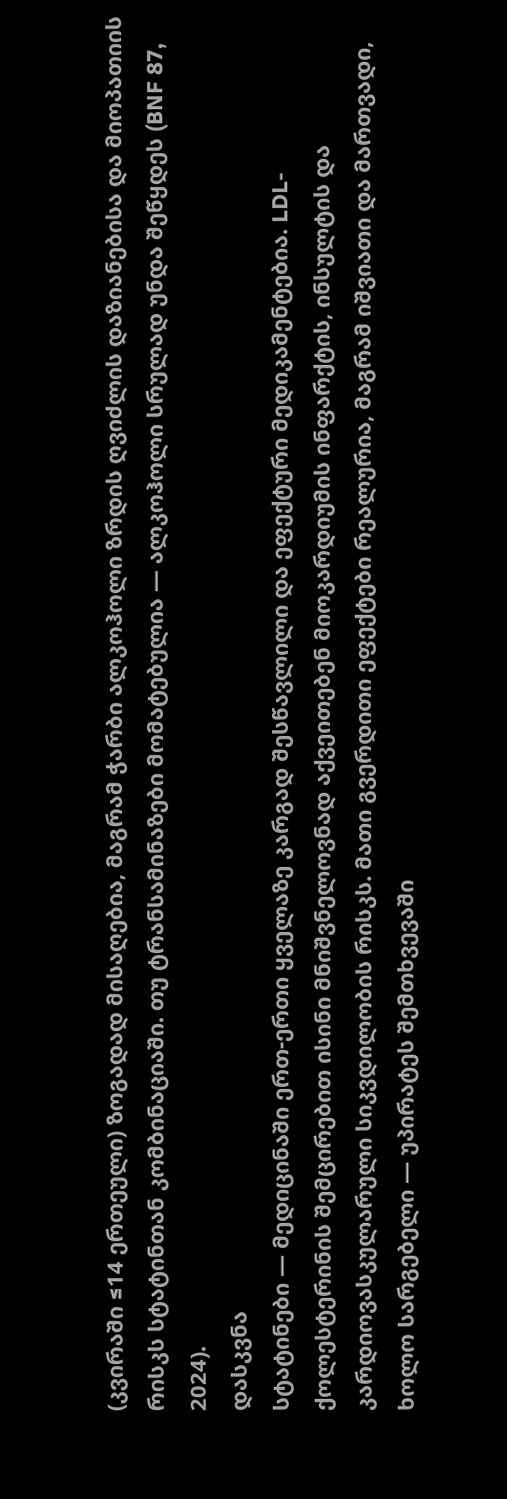(კვირაში ≤14 ერთეული) ზოგადად მისაღებია, მაგრამ ჭარბი ალკოჰოლი ზრდის ღვიძლის დაზიანებისა და მიოპათიის რისკს სტატინთან კომბინაციაში. თუ ტრანსამინაზები მომატებულია — ალკოჰოლი სრულად უნდა შეწყდეს (BNF 87, 2024).
დასკვნა
სტატინები — მედიცინაში ერთ-ერთი ყველაზე კარგად შესწავლილი და ეფექტური მედიკამენტებია. LDL-ქოლესტერინის შემცირებით ისინი მნიშვნელოვნად აქვეითებენ მიოკარდიუმის ინფარქტის, ინსულტის და კარდიოვასკულარული სიკვდილობის რისკს. მათი გვერდითი ეფექტები რეალურია, მაგრამ იშვიათი და მართვადი, ხოლო სარგებელი — უპირატეს შემთხვევაში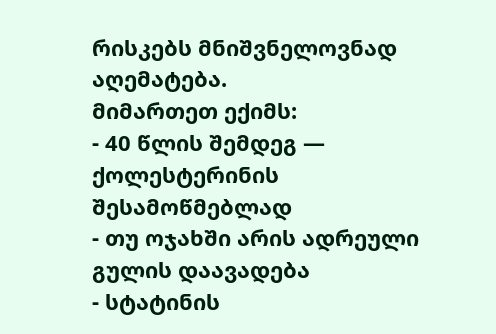რისკებს მნიშვნელოვნად აღემატება.
მიმართეთ ექიმს:
- 40 წლის შემდეგ — ქოლესტერინის შესამოწმებლად
- თუ ოჯახში არის ადრეული გულის დაავადება
- სტატინის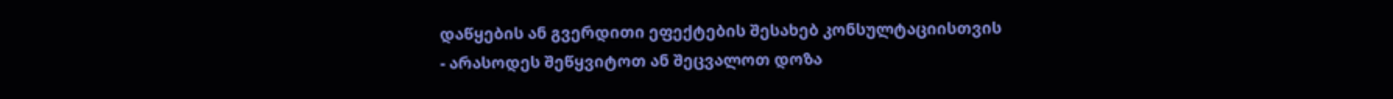დაწყების ან გვერდითი ეფექტების შესახებ კონსულტაციისთვის
- არასოდეს შეწყვიტოთ ან შეცვალოთ დოზა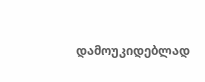დამოუკიდებლად